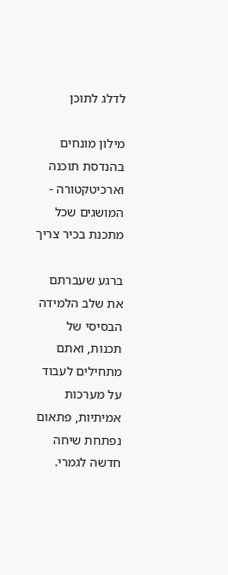לדלג לתוכן

מילון מונחים בהנדסת תוכנה וארכיטקטורה - המושגים שכל מתכנת בכיר צריך

ברגע שעברתם את שלב הלמידה הבסיסי של תכנות, ואתם מתחילים לעבוד על מערכות אמיתיות, פתאום נפתחת שיחה חדשה לגמרי.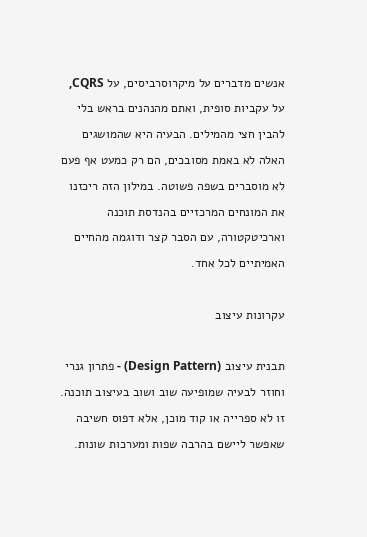אנשים מדברים על מיקרוסרביסים, על CQRS, על עקביות סופית, ואתם מהנהנים בראש בלי להבין חצי מהמילים. הבעיה היא שהמושגים האלה לא באמת מסובכים, הם רק כמעט אף פעם לא מוסברים בשפה פשוטה. במילון הזה ריכזנו את המונחים המרכזיים בהנדסת תוכנה וארכיטקטורה, עם הסבר קצר ודוגמה מהחיים האמיתיים לכל אחד.

עקרונות עיצוב

תבנית עיצוב (Design Pattern) - פתרון גנרי וחוזר לבעיה שמופיעה שוב ושוב בעיצוב תוכנה. זו לא ספרייה או קוד מוכן, אלא דפוס חשיבה שאפשר ליישם בהרבה שפות ומערכות שונות.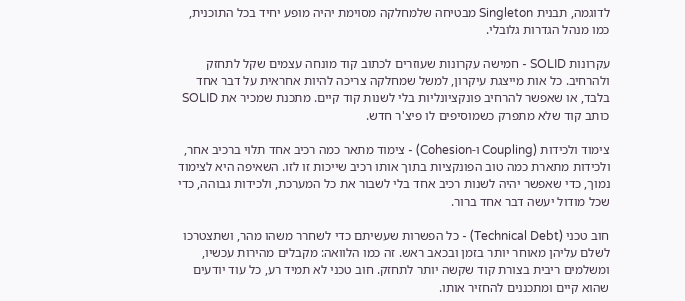לדוגמה, תבנית Singleton מבטיחה שלמחלקה מסוימת יהיה מופע יחיד בכל התוכנית, כמו מנהל הגדרות גלובלי.

עקרונות SOLID - חמישה עקרונות שעוזרים לכתוב קוד מונחה עצמים שקל לתחזק ולהרחיב. כל אות מייצגת עיקרון, למשל שמחלקה צריכה להיות אחראית על דבר אחד בלבד, או שאפשר להרחיב פונקציונליות בלי לשנות קוד קיים. מתכנת שמכיר את SOLID כותב קוד שלא מתפרק כשמוסיפים לו פיצ'ר חדש.

צימוד ולכידות (Coupling ו-Cohesion) - צימוד מתאר כמה רכיב אחד תלוי ברכיב אחר, ולכידות מתארת כמה טוב הפונקציות בתוך אותו רכיב שייכות זו לזו. השאיפה היא לצימוד נמוך, כדי שאפשר יהיה לשנות רכיב אחד בלי לשבור את כל המערכת, ולכידות גבוהה, כדי שכל מודול יעשה דבר אחד ברור.

חוב טכני (Technical Debt) - כל הפשרות שעשיתם כדי לשחרר משהו מהר, ושתצטרכו לשלם עליהן מאוחר יותר בזמן ובכאב ראש. זה כמו הלוואה: מקבלים מהירות עכשיו, ומשלמים ריבית בצורת קוד שקשה יותר לתחזק. חוב טכני לא תמיד רע, כל עוד יודעים שהוא קיים ומתכננים להחזיר אותו.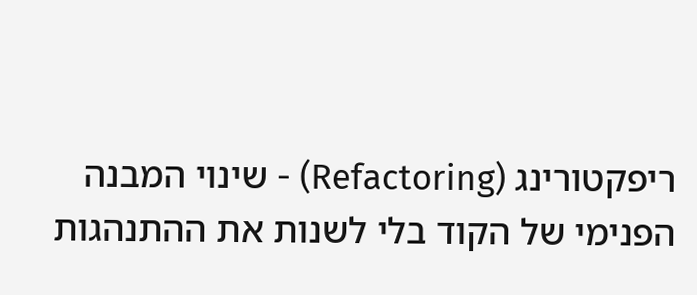ריפקטורינג (Refactoring) - שינוי המבנה הפנימי של הקוד בלי לשנות את ההתנהגות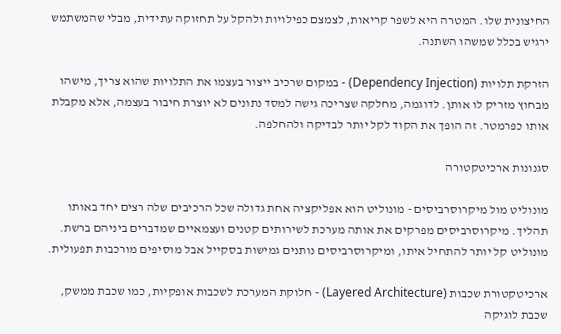החיצונית שלו. המטרה היא לשפר קריאות, לצמצם כפילויות ולהקל על תחזוקה עתידית, מבלי שהמשתמש ירגיש בכלל שמשהו השתנה.

הזרקת תלויות (Dependency Injection) - במקום שרכיב ייצור בעצמו את התלויות שהוא צריך, מישהו מבחוץ מזריק לו אותן. לדוגמה, מחלקה שצריכה גישה למסד נתונים לא יוצרת חיבור בעצמה, אלא מקבלת אותו כפרמטר. זה הופך את הקוד לקל יותר לבדיקה ולהחלפה.

סגנונות ארכיטקטורה

מונוליט מול מיקרוסרביסים - מונוליט הוא אפליקציה אחת גדולה שכל הרכיבים שלה רצים יחד באותו תהליך. מיקרוסרביסים מפרקים את אותה מערכת לשירותים קטנים ועצמאיים שמדברים ביניהם ברשת. מונוליט קל יותר להתחיל איתו, ומיקרוסרביסים נותנים גמישות בסקייל אבל מוסיפים מורכבות תפעולית.

ארכיטקטורת שכבות (Layered Architecture) - חלוקת המערכת לשכבות אופקיות, כמו שכבת ממשק, שכבת לוגיקה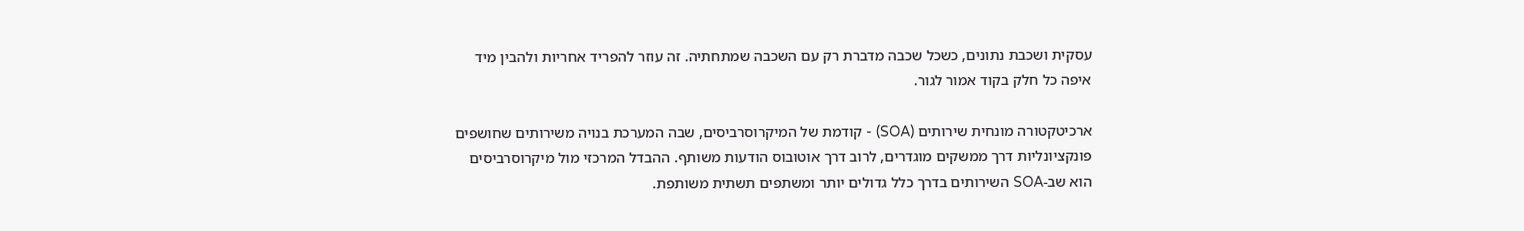עסקית ושכבת נתונים, כשכל שכבה מדברת רק עם השכבה שמתחתיה. זה עוזר להפריד אחריות ולהבין מיד איפה כל חלק בקוד אמור לגור.

ארכיטקטורה מונחית שירותים (SOA) - קודמת של המיקרוסרביסים, שבה המערכת בנויה משירותים שחושפים פונקציונליות דרך ממשקים מוגדרים, לרוב דרך אוטובוס הודעות משותף. ההבדל המרכזי מול מיקרוסרביסים הוא שב-SOA השירותים בדרך כלל גדולים יותר ומשתפים תשתית משותפת.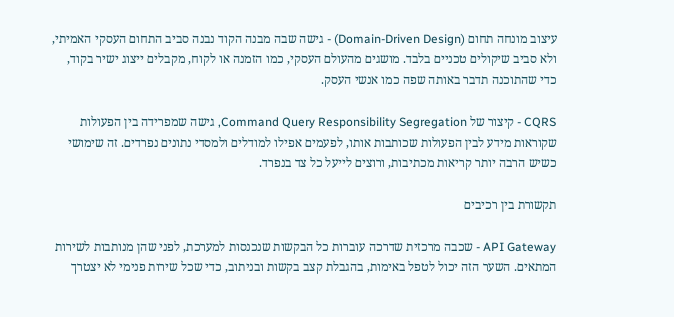עיצוב מונחה תחום (Domain-Driven Design) - גישה שבה מבנה הקוד נבנה סביב התחום העסקי האמיתי, ולא סביב שיקולים טכניים בלבד. מושגים מהעולם העסקי, כמו הזמנה או לקוח, מקבלים ייצוג ישיר בקוד, כדי שהתוכנה תדבר באותה שפה כמו אנשי העסק.

CQRS - קיצור של Command Query Responsibility Segregation, גישה שמפרידה בין הפעולות שקוראות מידע לבין הפעולות שכותבות אותו, לפעמים אפילו למודלים ולמסדי נתונים נפרדים. זה שימושי כשיש הרבה יותר קריאות מכתיבות, ורוצים לייעל כל צד בנפרד.

תקשורת בין רכיבים

API Gateway - שכבה מרכזית שדרכה עוברות כל הבקשות שנכנסות למערכת, לפני שהן מנותבות לשירות המתאים. השער הזה יכול לטפל באימות, בהגבלת קצב בקשות ובניתוב, כדי שכל שירות פנימי לא יצטרך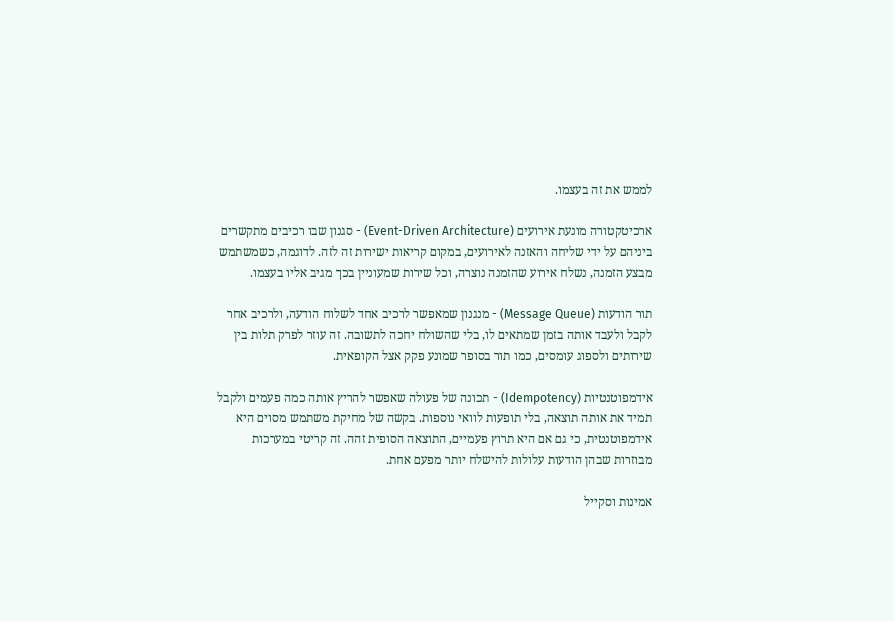לממש את זה בעצמו.

ארכיטקטורה מונעת אירועים (Event-Driven Architecture) - סגנון שבו רכיבים מתקשרים ביניהם על ידי שליחה והאזנה לאירועים, במקום קריאות ישירות זה לזה. לדוגמה, כשמשתמש מבצע הזמנה, נשלח אירוע שהזמנה נוצרה, וכל שירות שמעוניין בכך מגיב אליו בעצמו.

תור הודעות (Message Queue) - מנגנון שמאפשר לרכיב אחד לשלוח הודעה, ולרכיב אחר לקבל ולעבד אותה בזמן שמתאים לו, בלי שהשולח יחכה לתשובה. זה עוזר לפרק תלות בין שירותים ולספוג עומסים, כמו תור בסופר שמונע פקק אצל הקופאית.

אידמפוטנטיות (Idempotency) - תכונה של פעולה שאפשר להריץ אותה כמה פעמים ולקבל תמיד את אותה תוצאה, בלי תופעות לוואי נוספות. בקשה של מחיקת משתמש מסוים היא אידמפוטנטית, כי גם אם היא תרוץ פעמיים, התוצאה הסופית זהה. זה קריטי במערכות מבוזרות שבהן הודעות עלולות להישלח יותר מפעם אחת.

אמינות וסקייל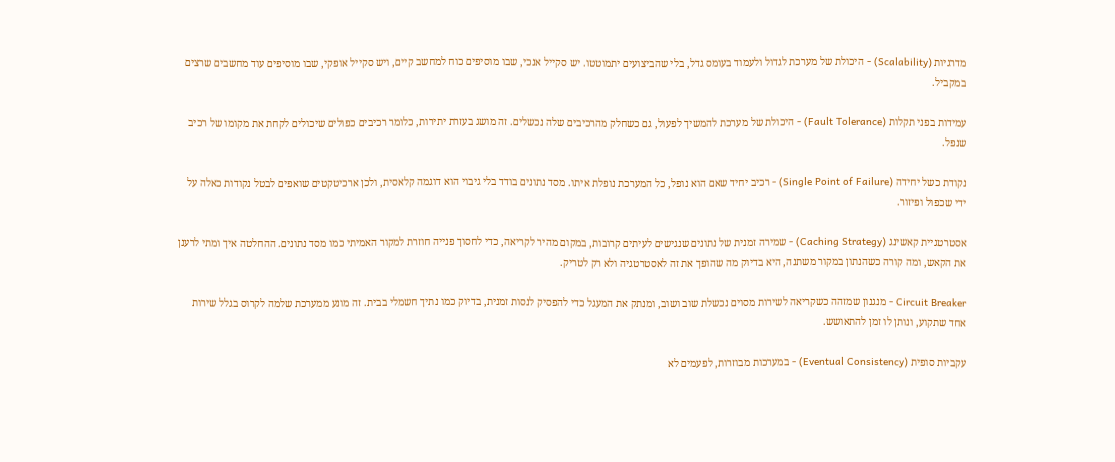מדרגיות (Scalability) - היכולת של מערכת לגדול ולעמוד בעומס גדל, בלי שהביצועים יתמוטטו. יש סקייל אנכי, שבו מוסיפים כוח למחשב קיים, ויש סקייל אופקי, שבו מוסיפים עוד מחשבים שרצים במקביל.

עמידות בפני תקלות (Fault Tolerance) - היכולת של מערכת להמשיך לפעול, גם כשחלק מהרכיבים שלה נכשלים. זה מושג בעזרת יתירות, כלומר רכיבים כפולים שיכולים לקחת את מקומו של רכיב שנפל.

נקודת כשל יחידה (Single Point of Failure) - רכיב יחיד שאם הוא נופל, כל המערכת נופלת איתו. מסד נתונים בודד בלי גיבוי הוא דוגמה קלאסית, ולכן ארכיטקטים שואפים לבטל נקודות כאלה על ידי שכפול ופיזור.

אסטרטגיית קאשינג (Caching Strategy) - שמירה זמנית של נתונים שנגישים לעיתים קרובות, במקום מהיר לקריאה, כדי לחסוך פנייה חוזרת למקור האמיתי כמו מסד נתונים. ההחלטה איך ומתי לרענן את הקאש, ומה קורה כשהנתון במקור משתנה, היא בדיוק מה שהופך את זה לאסטרטגיה ולא רק לטריק.

Circuit Breaker - מנגנון שמזהה כשקריאה לשירות מסוים נכשלת שוב ושוב, ומנתק את המעגל כדי להפסיק לנסות זמנית, בדיוק כמו נתיך חשמלי בבית. זה מונע ממערכת שלמה לקרוס בגלל שירות אחד שתקוע, ונותן לו זמן להתאושש.

עקביות סופית (Eventual Consistency) - במערכות מבוזרות, לפעמים לא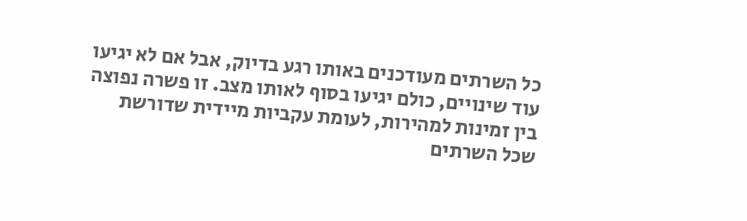כל השרתים מעודכנים באותו רגע בדיוק, אבל אם לא יגיעו עוד שינויים, כולם יגיעו בסוף לאותו מצב. זו פשרה נפוצה בין זמינות למהירות, לעומת עקביות מיידית שדורשת שכל השרתים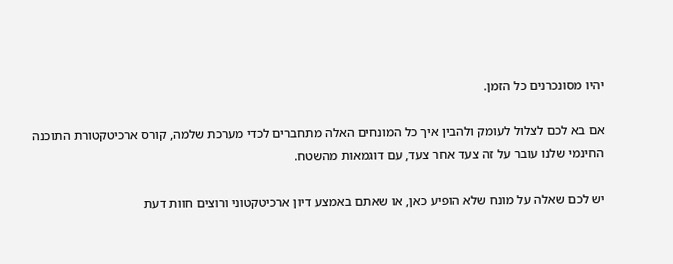יהיו מסונכרנים כל הזמן.

אם בא לכם לצלול לעומק ולהבין איך כל המונחים האלה מתחברים לכדי מערכת שלמה, קורס ארכיטקטורת התוכנה החינמי שלנו עובר על זה צעד אחר צעד, עם דוגמאות מהשטח.

יש לכם שאלה על מונח שלא הופיע כאן, או שאתם באמצע דיון ארכיטקטוני ורוצים חוות דעת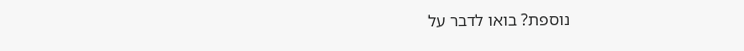נוספת? בואו לדבר על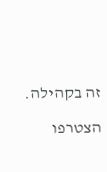זה בקהילה.

הצטרפו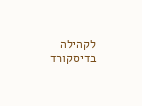לקהילה בדיסקורד